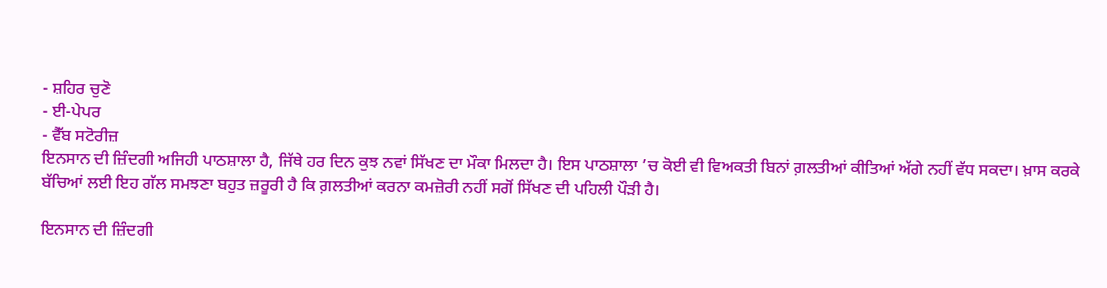- ਸ਼ਹਿਰ ਚੁਣੋ
- ਈ-ਪੇਪਰ
- ਵੈੱਬ ਸਟੋਰੀਜ਼
ਇਨਸਾਨ ਦੀ ਜ਼ਿੰਦਗੀ ਅਜਿਹੀ ਪਾਠਸ਼ਾਲਾ ਹੈ, ਜਿੱਥੇ ਹਰ ਦਿਨ ਕੁਝ ਨਵਾਂ ਸਿੱਖਣ ਦਾ ਮੌਕਾ ਮਿਲਦਾ ਹੈ। ਇਸ ਪਾਠਸ਼ਾਲਾ ’ਚ ਕੋਈ ਵੀ ਵਿਅਕਤੀ ਬਿਨਾਂ ਗ਼ਲਤੀਆਂ ਕੀਤਿਆਂ ਅੱਗੇ ਨਹੀਂ ਵੱਧ ਸਕਦਾ। ਖ਼ਾਸ ਕਰਕੇ ਬੱਚਿਆਂ ਲਈ ਇਹ ਗੱਲ ਸਮਝਣਾ ਬਹੁਤ ਜ਼ਰੂਰੀ ਹੈ ਕਿ ਗ਼ਲਤੀਆਂ ਕਰਨਾ ਕਮਜ਼ੋਰੀ ਨਹੀਂ ਸਗੋਂ ਸਿੱਖਣ ਦੀ ਪਹਿਲੀ ਪੌੜੀ ਹੈ।

ਇਨਸਾਨ ਦੀ ਜ਼ਿੰਦਗੀ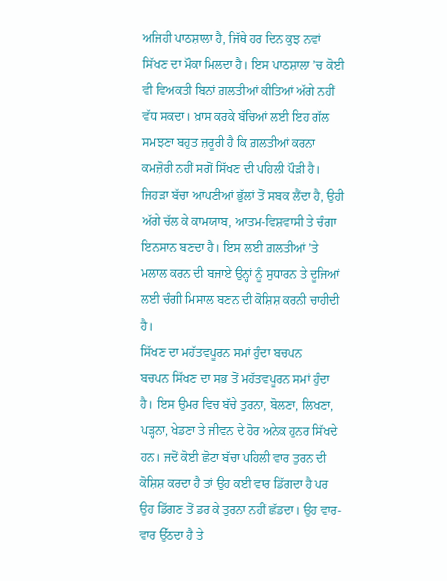ਅਜਿਹੀ ਪਾਠਸ਼ਾਲਾ ਹੈ, ਜਿੱਥੇ ਹਰ ਦਿਨ ਕੁਝ ਨਵਾਂ ਸਿੱਖਣ ਦਾ ਮੌਕਾ ਮਿਲਦਾ ਹੈ। ਇਸ ਪਾਠਸ਼ਾਲਾ ’ਚ ਕੋਈ ਵੀ ਵਿਅਕਤੀ ਬਿਨਾਂ ਗ਼ਲਤੀਆਂ ਕੀਤਿਆਂ ਅੱਗੇ ਨਹੀਂ ਵੱਧ ਸਕਦਾ। ਖ਼ਾਸ ਕਰਕੇ ਬੱਚਿਆਂ ਲਈ ਇਹ ਗੱਲ ਸਮਝਣਾ ਬਹੁਤ ਜ਼ਰੂਰੀ ਹੈ ਕਿ ਗ਼ਲਤੀਆਂ ਕਰਨਾ ਕਮਜ਼ੋਰੀ ਨਹੀਂ ਸਗੋਂ ਸਿੱਖਣ ਦੀ ਪਹਿਲੀ ਪੌੜੀ ਹੈ। ਜਿਹੜਾ ਬੱਚਾ ਆਪਣੀਆਂ ਭੁੱਲਾਂ ਤੋਂ ਸਬਕ ਲੈਂਦਾ ਹੈ, ਉਹੀ ਅੱਗੇ ਚੱਲ ਕੇ ਕਾਮਯਾਬ, ਆਤਮ-ਵਿਸ਼ਵਾਸੀ ਤੇ ਚੰਗਾ ਇਨਸਾਨ ਬਣਦਾ ਹੈ। ਇਸ ਲਈ ਗ਼ਲਤੀਆਂ ’ਤੇ ਮਲਾਲ ਕਰਨ ਦੀ ਬਜਾਏ ਉਨ੍ਹਾਂ ਨੂੰ ਸੁਧਾਰਨ ਤੇ ਦੂਜਿਆਂ ਲਈ ਚੰਗੀ ਮਿਸਾਲ ਬਣਨ ਦੀ ਕੋਸ਼ਿਸ਼ ਕਰਨੀ ਚਾਹੀਦੀ ਹੈ।
ਸਿੱਖਣ ਦਾ ਮਹੱਤਵਪੂਰਨ ਸਮਾਂ ਹੁੰਦਾ ਬਚਪਨ
ਬਚਪਨ ਸਿੱਖਣ ਦਾ ਸਭ ਤੋਂ ਮਹੱਤਵਪੂਰਨ ਸਮਾਂ ਹੁੰਦਾ ਹੈ। ਇਸ ਉਮਰ ਵਿਚ ਬੱਚੇ ਤੁਰਨਾ, ਬੋਲਣਾ, ਲਿਖਣਾ, ਪੜ੍ਹਨਾ, ਖੇਡਣਾ ਤੇ ਜੀਵਨ ਦੇ ਹੋਰ ਅਨੇਕ ਹੁਨਰ ਸਿੱਖਦੇ ਹਨ। ਜਦੋਂ ਕੋਈ ਛੋਟਾ ਬੱਚਾ ਪਹਿਲੀ ਵਾਰ ਤੁਰਨ ਦੀ ਕੋਸ਼ਿਸ਼ ਕਰਦਾ ਹੈ ਤਾਂ ਉਹ ਕਈ ਵਾਰ ਡਿੱਗਦਾ ਹੈ ਪਰ ਉਹ ਡਿੱਗਣ ਤੋਂ ਡਰ ਕੇ ਤੁਰਨਾ ਨਹੀਂ ਛੱਡਦਾ। ਉਹ ਵਾਰ-ਵਾਰ ਉੱਠਦਾ ਹੈ ਤੇ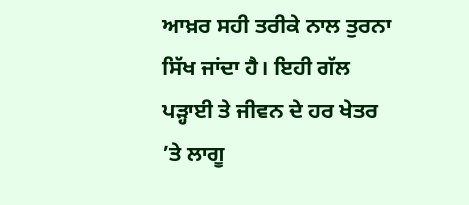ਆਖ਼ਰ ਸਹੀ ਤਰੀਕੇ ਨਾਲ ਤੁਰਨਾ ਸਿੱਖ ਜਾਂਦਾ ਹੈ। ਇਹੀ ਗੱਲ ਪੜ੍ਹਾਈ ਤੇ ਜੀਵਨ ਦੇ ਹਰ ਖੇਤਰ ’ਤੇ ਲਾਗੂ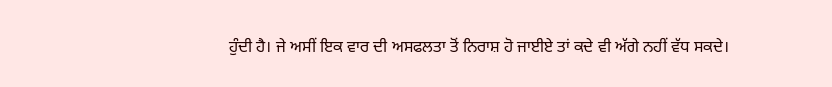ਹੁੰਦੀ ਹੈ। ਜੇ ਅਸੀਂ ਇਕ ਵਾਰ ਦੀ ਅਸਫਲਤਾ ਤੋਂ ਨਿਰਾਸ਼ ਹੋ ਜਾਈਏ ਤਾਂ ਕਦੇ ਵੀ ਅੱਗੇ ਨਹੀਂ ਵੱਧ ਸਕਦੇ।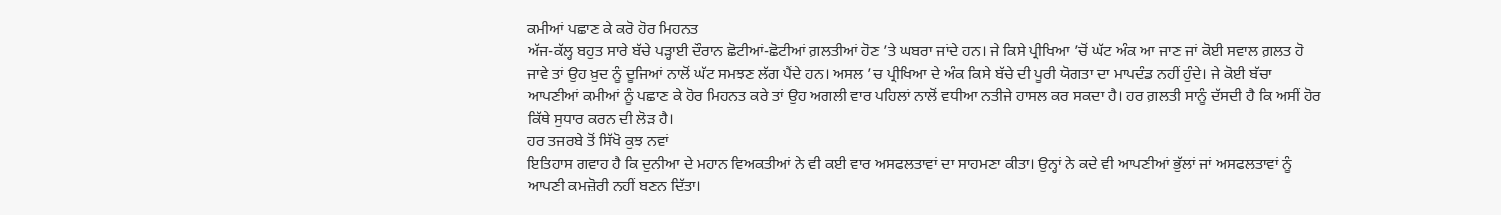ਕਮੀਆਂ ਪਛਾਣ ਕੇ ਕਰੋ ਹੋਰ ਮਿਹਨਤ
ਅੱਜ-ਕੱਲ੍ਹ ਬਹੁਤ ਸਾਰੇ ਬੱਚੇ ਪੜ੍ਹਾਈ ਦੌਰਾਨ ਛੋਟੀਆਂ-ਛੋਟੀਆਂ ਗ਼ਲਤੀਆਂ ਹੋਣ ’ਤੇ ਘਬਰਾ ਜਾਂਦੇ ਹਨ। ਜੇ ਕਿਸੇ ਪ੍ਰੀਖਿਆ ’ਚੋਂ ਘੱਟ ਅੰਕ ਆ ਜਾਣ ਜਾਂ ਕੋਈ ਸਵਾਲ ਗ਼ਲਤ ਹੋ ਜਾਵੇ ਤਾਂ ਉਹ ਖ਼ੁਦ ਨੂੰ ਦੂਜਿਆਂ ਨਾਲੋਂ ਘੱਟ ਸਮਝਣ ਲੱਗ ਪੈਂਦੇ ਹਨ। ਅਸਲ ’ਚ ਪ੍ਰੀਖਿਆ ਦੇ ਅੰਕ ਕਿਸੇ ਬੱਚੇ ਦੀ ਪੂਰੀ ਯੋਗਤਾ ਦਾ ਮਾਪਦੰਡ ਨਹੀਂ ਹੁੰਦੇ। ਜੇ ਕੋਈ ਬੱਚਾ ਆਪਣੀਆਂ ਕਮੀਆਂ ਨੂੰ ਪਛਾਣ ਕੇ ਹੋਰ ਮਿਹਨਤ ਕਰੇ ਤਾਂ ਉਹ ਅਗਲੀ ਵਾਰ ਪਹਿਲਾਂ ਨਾਲੋਂ ਵਧੀਆ ਨਤੀਜੇ ਹਾਸਲ ਕਰ ਸਕਦਾ ਹੈ। ਹਰ ਗ਼ਲਤੀ ਸਾਨੂੰ ਦੱਸਦੀ ਹੈ ਕਿ ਅਸੀਂ ਹੋਰ ਕਿੱਥੇ ਸੁਧਾਰ ਕਰਨ ਦੀ ਲੋੜ ਹੈ।
ਹਰ ਤਜਰਬੇ ਤੋਂ ਸਿੱਖੋ ਕੁਝ ਨਵਾਂ
ਇਤਿਹਾਸ ਗਵਾਹ ਹੈ ਕਿ ਦੁਨੀਆ ਦੇ ਮਹਾਨ ਵਿਅਕਤੀਆਂ ਨੇ ਵੀ ਕਈ ਵਾਰ ਅਸਫਲਤਾਵਾਂ ਦਾ ਸਾਹਮਣਾ ਕੀਤਾ। ਉਨ੍ਹਾਂ ਨੇ ਕਦੇ ਵੀ ਆਪਣੀਆਂ ਭੁੱਲਾਂ ਜਾਂ ਅਸਫਲਤਾਵਾਂ ਨੂੰ ਆਪਣੀ ਕਮਜ਼ੋਰੀ ਨਹੀਂ ਬਣਨ ਦਿੱਤਾ।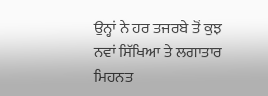ਉਨ੍ਹਾਂ ਨੇ ਹਰ ਤਜਰਬੇ ਤੋਂ ਕੁਝ ਨਵਾਂ ਸਿੱਖਿਆ ਤੇ ਲਗਾਤਾਰ ਮਿਹਨਤ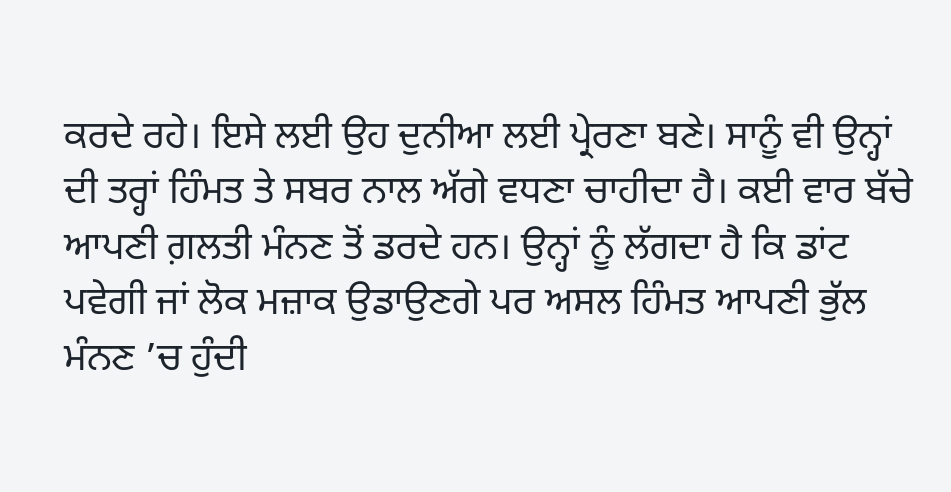ਕਰਦੇ ਰਹੇ। ਇਸੇ ਲਈ ਉਹ ਦੁਨੀਆ ਲਈ ਪ੍ਰੇਰਣਾ ਬਣੇ। ਸਾਨੂੰ ਵੀ ਉਨ੍ਹਾਂ ਦੀ ਤਰ੍ਹਾਂ ਹਿੰਮਤ ਤੇ ਸਬਰ ਨਾਲ ਅੱਗੇ ਵਧਣਾ ਚਾਹੀਦਾ ਹੈ। ਕਈ ਵਾਰ ਬੱਚੇ ਆਪਣੀ ਗ਼ਲਤੀ ਮੰਨਣ ਤੋਂ ਡਰਦੇ ਹਨ। ਉਨ੍ਹਾਂ ਨੂੰ ਲੱਗਦਾ ਹੈ ਕਿ ਡਾਂਟ ਪਵੇਗੀ ਜਾਂ ਲੋਕ ਮਜ਼ਾਕ ਉਡਾਉਣਗੇ ਪਰ ਅਸਲ ਹਿੰਮਤ ਆਪਣੀ ਭੁੱਲ ਮੰਨਣ ’ਚ ਹੁੰਦੀ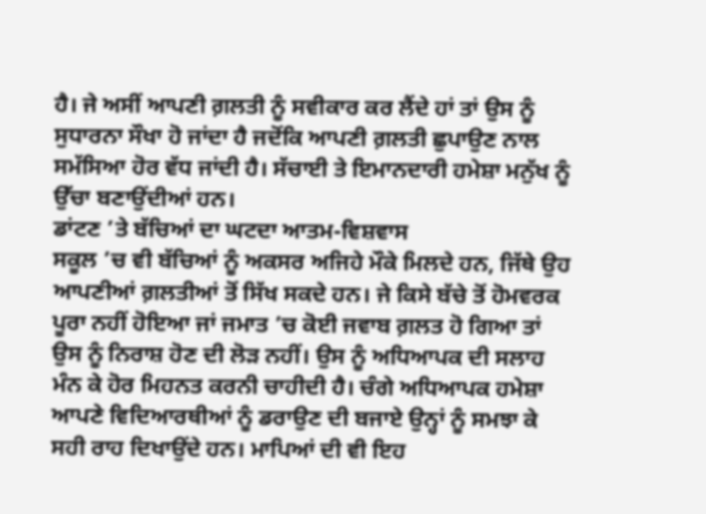ਹੈ। ਜੇ ਅਸੀਂ ਆਪਣੀ ਗ਼ਲਤੀ ਨੂੰ ਸਵੀਕਾਰ ਕਰ ਲੈਂਦੇ ਹਾਂ ਤਾਂ ਉਸ ਨੂੰ ਸੁਧਾਰਨਾ ਸੌਖਾ ਹੋ ਜਾਂਦਾ ਹੈ ਜਦੋਂਕਿ ਆਪਣੀ ਗ਼ਲਤੀ ਛੁਪਾਉਣ ਨਾਲ ਸਮੱਸਿਆ ਹੋਰ ਵੱਧ ਜਾਂਦੀ ਹੈ। ਸੱਚਾਈ ਤੇ ਇਮਾਨਦਾਰੀ ਹਮੇਸ਼ਾ ਮਨੁੱਖ ਨੂੰ ਉੱਚਾ ਬਣਾਉਂਦੀਆਂ ਹਨ।
ਡਾਂਟਣ ’ਤੇ ਬੱਚਿਆਂ ਦਾ ਘਟਦਾ ਆਤਮ-ਵਿਸ਼ਵਾਸ
ਸਕੂਲ ’ਚ ਵੀ ਬੱਚਿਆਂ ਨੂੰ ਅਕਸਰ ਅਜਿਹੇ ਮੌਕੇ ਮਿਲਦੇ ਹਨ, ਜਿੱਥੇ ਉਹ ਆਪਣੀਆਂ ਗ਼ਲਤੀਆਂ ਤੋਂ ਸਿੱਖ ਸਕਦੇ ਹਨ। ਜੇ ਕਿਸੇ ਬੱਚੇ ਤੋਂ ਹੋਮਵਰਕ ਪੂਰਾ ਨਹੀਂ ਹੋਇਆ ਜਾਂ ਜਮਾਤ ’ਚ ਕੋਈ ਜਵਾਬ ਗ਼ਲਤ ਹੋ ਗਿਆ ਤਾਂ ਉਸ ਨੂੰ ਨਿਰਾਸ਼ ਹੋਣ ਦੀ ਲੋੜ ਨਹੀਂ। ਉਸ ਨੂੰ ਅਧਿਆਪਕ ਦੀ ਸਲਾਹ ਮੰਨ ਕੇ ਹੋਰ ਮਿਹਨਤ ਕਰਨੀ ਚਾਹੀਦੀ ਹੈ। ਚੰਗੇ ਅਧਿਆਪਕ ਹਮੇਸ਼ਾ ਆਪਣੇ ਵਿਦਿਆਰਥੀਆਂ ਨੂੰ ਡਰਾਉਣ ਦੀ ਬਜਾਏ ਉਨ੍ਹਾਂ ਨੂੰ ਸਮਝਾ ਕੇ ਸਹੀ ਰਾਹ ਦਿਖਾਉਂਦੇ ਹਨ। ਮਾਪਿਆਂ ਦੀ ਵੀ ਇਹ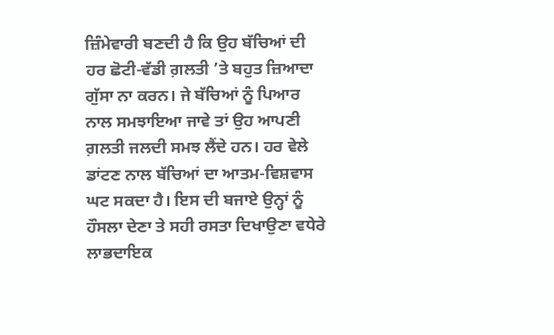ਜ਼ਿੰਮੇਵਾਰੀ ਬਣਦੀ ਹੈ ਕਿ ਉਹ ਬੱਚਿਆਂ ਦੀ ਹਰ ਛੋਟੀ-ਵੱਡੀ ਗ਼ਲਤੀ ’ਤੇ ਬਹੁਤ ਜ਼ਿਆਦਾ ਗੁੱਸਾ ਨਾ ਕਰਨ। ਜੇ ਬੱਚਿਆਂ ਨੂੰ ਪਿਆਰ ਨਾਲ ਸਮਝਾਇਆ ਜਾਵੇ ਤਾਂ ਉਹ ਆਪਣੀ ਗ਼ਲਤੀ ਜਲਦੀ ਸਮਝ ਲੈਂਦੇ ਹਨ। ਹਰ ਵੇਲੇ ਡਾਂਟਣ ਨਾਲ ਬੱਚਿਆਂ ਦਾ ਆਤਮ-ਵਿਸ਼ਵਾਸ ਘਟ ਸਕਦਾ ਹੈ। ਇਸ ਦੀ ਬਜਾਏ ਉਨ੍ਹਾਂ ਨੂੰ ਹੌਸਲਾ ਦੇਣਾ ਤੇ ਸਹੀ ਰਸਤਾ ਦਿਖਾਉਣਾ ਵਧੇਰੇ ਲਾਭਦਾਇਕ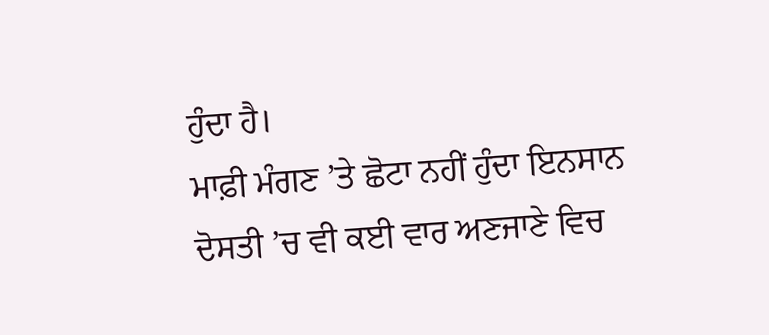ਹੁੰਦਾ ਹੈ।
ਮਾਫ਼ੀ ਮੰਗਣ ’ਤੇ ਛੋਟਾ ਨਹੀਂ ਹੁੰਦਾ ਇਨਸਾਨ
ਦੋਸਤੀ ’ਚ ਵੀ ਕਈ ਵਾਰ ਅਣਜਾਣੇ ਵਿਚ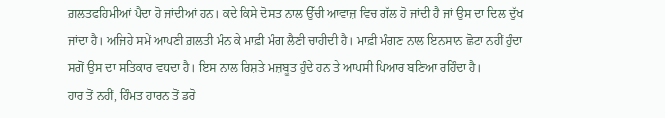ਗ਼ਲਤਫਹਿਮੀਆਂ ਪੈਦਾ ਹੋ ਜਾਂਦੀਆਂ ਹਨ। ਕਦੇ ਕਿਸੇ ਦੋਸਤ ਨਾਲ ਉੱਚੀ ਆਵਾਜ਼ ਵਿਚ ਗੱਲ ਹੋ ਜਾਂਦੀ ਹੈ ਜਾਂ ਉਸ ਦਾ ਦਿਲ ਦੁੱਖ ਜਾਂਦਾ ਹੈ। ਅਜਿਹੇ ਸਮੇਂ ਆਪਣੀ ਗ਼ਲਤੀ ਮੰਨ ਕੇ ਮਾਫ਼ੀ ਮੰਗ ਲੈਣੀ ਚਾਹੀਦੀ ਹੈ। ਮਾਫ਼ੀ ਮੰਗਣ ਨਾਲ ਇਨਸਾਨ ਛੋਟਾ ਨਹੀਂ ਹੁੰਦਾ ਸਗੋਂ ਉਸ ਦਾ ਸਤਿਕਾਰ ਵਧਦਾ ਹੈ। ਇਸ ਨਾਲ ਰਿਸ਼ਤੇ ਮਜ਼ਬੂਤ ਹੁੰਦੇ ਹਨ ਤੇ ਆਪਸੀ ਪਿਆਰ ਬਣਿਆ ਰਹਿੰਦਾ ਹੈ।
ਹਾਰ ਤੋਂ ਨਹੀਂ, ਹਿੰਮਤ ਹਾਰਨ ਤੋਂ ਡਰੋ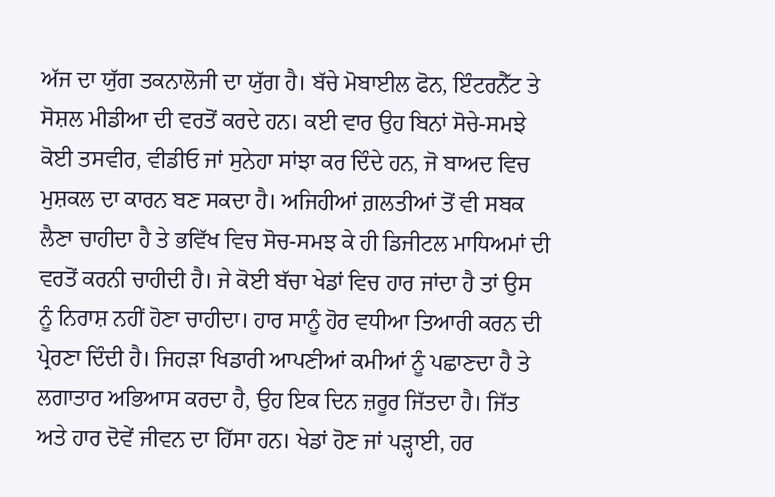ਅੱਜ ਦਾ ਯੁੱਗ ਤਕਨਾਲੋਜੀ ਦਾ ਯੁੱਗ ਹੈ। ਬੱਚੇ ਮੋਬਾਈਲ ਫੋਨ, ਇੰਟਰਨੈੱਟ ਤੇ ਸੋਸ਼ਲ ਮੀਡੀਆ ਦੀ ਵਰਤੋਂ ਕਰਦੇ ਹਨ। ਕਈ ਵਾਰ ਉਹ ਬਿਨਾਂ ਸੋਚੇ-ਸਮਝੇ ਕੋਈ ਤਸਵੀਰ, ਵੀਡੀਓ ਜਾਂ ਸੁਨੇਹਾ ਸਾਂਝਾ ਕਰ ਦਿੰਦੇ ਹਨ, ਜੋ ਬਾਅਦ ਵਿਚ ਮੁਸ਼ਕਲ ਦਾ ਕਾਰਨ ਬਣ ਸਕਦਾ ਹੈ। ਅਜਿਹੀਆਂ ਗ਼ਲਤੀਆਂ ਤੋਂ ਵੀ ਸਬਕ ਲੈਣਾ ਚਾਹੀਦਾ ਹੈ ਤੇ ਭਵਿੱਖ ਵਿਚ ਸੋਚ-ਸਮਝ ਕੇ ਹੀ ਡਿਜੀਟਲ ਮਾਧਿਅਮਾਂ ਦੀ ਵਰਤੋਂ ਕਰਨੀ ਚਾਹੀਦੀ ਹੈ। ਜੇ ਕੋਈ ਬੱਚਾ ਖੇਡਾਂ ਵਿਚ ਹਾਰ ਜਾਂਦਾ ਹੈ ਤਾਂ ਉਸ ਨੂੰ ਨਿਰਾਸ਼ ਨਹੀਂ ਹੋਣਾ ਚਾਹੀਦਾ। ਹਾਰ ਸਾਨੂੰ ਹੋਰ ਵਧੀਆ ਤਿਆਰੀ ਕਰਨ ਦੀ ਪ੍ਰੇਰਣਾ ਦਿੰਦੀ ਹੈ। ਜਿਹੜਾ ਖਿਡਾਰੀ ਆਪਣੀਆਂ ਕਮੀਆਂ ਨੂੰ ਪਛਾਣਦਾ ਹੈ ਤੇ ਲਗਾਤਾਰ ਅਭਿਆਸ ਕਰਦਾ ਹੈ, ਉਹ ਇਕ ਦਿਨ ਜ਼ਰੂਰ ਜਿੱਤਦਾ ਹੈ। ਜਿੱਤ ਅਤੇ ਹਾਰ ਦੋਵੇਂ ਜੀਵਨ ਦਾ ਹਿੱਸਾ ਹਨ। ਖੇਡਾਂ ਹੋਣ ਜਾਂ ਪੜ੍ਹਾਈ, ਹਰ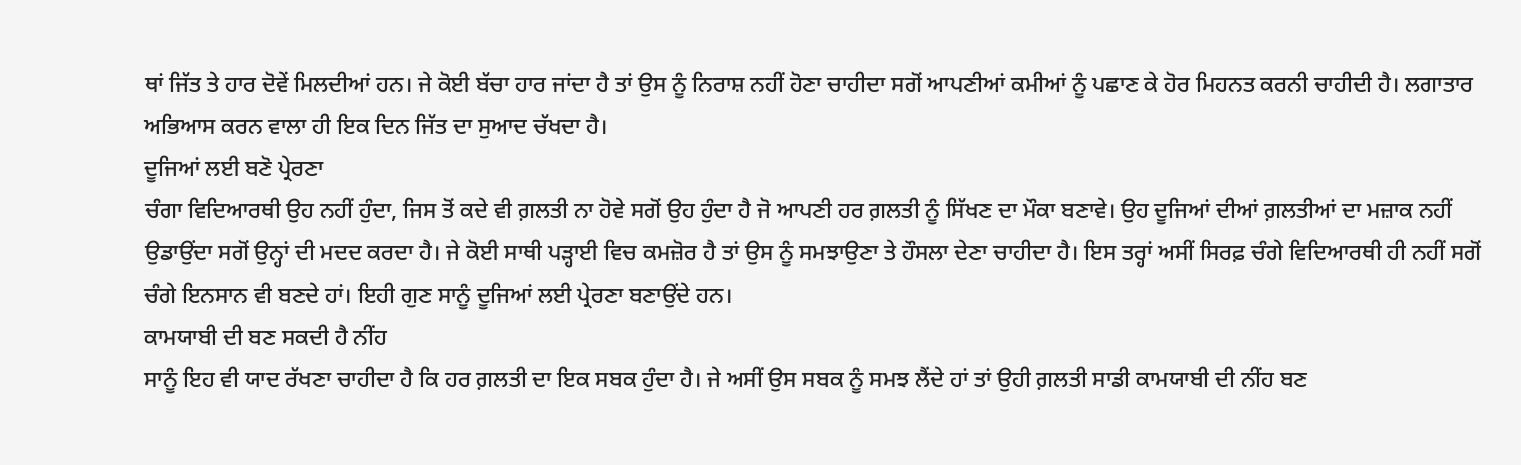ਥਾਂ ਜਿੱਤ ਤੇ ਹਾਰ ਦੋਵੇਂ ਮਿਲਦੀਆਂ ਹਨ। ਜੇ ਕੋਈ ਬੱਚਾ ਹਾਰ ਜਾਂਦਾ ਹੈ ਤਾਂ ਉਸ ਨੂੰ ਨਿਰਾਸ਼ ਨਹੀਂ ਹੋਣਾ ਚਾਹੀਦਾ ਸਗੋਂ ਆਪਣੀਆਂ ਕਮੀਆਂ ਨੂੰ ਪਛਾਣ ਕੇ ਹੋਰ ਮਿਹਨਤ ਕਰਨੀ ਚਾਹੀਦੀ ਹੈ। ਲਗਾਤਾਰ ਅਭਿਆਸ ਕਰਨ ਵਾਲਾ ਹੀ ਇਕ ਦਿਨ ਜਿੱਤ ਦਾ ਸੁਆਦ ਚੱਖਦਾ ਹੈ।
ਦੂਜਿਆਂ ਲਈ ਬਣੋ ਪ੍ਰੇਰਣਾ
ਚੰਗਾ ਵਿਦਿਆਰਥੀ ਉਹ ਨਹੀਂ ਹੁੰਦਾ, ਜਿਸ ਤੋਂ ਕਦੇ ਵੀ ਗ਼ਲਤੀ ਨਾ ਹੋਵੇ ਸਗੋਂ ਉਹ ਹੁੰਦਾ ਹੈ ਜੋ ਆਪਣੀ ਹਰ ਗ਼ਲਤੀ ਨੂੰ ਸਿੱਖਣ ਦਾ ਮੌਕਾ ਬਣਾਵੇ। ਉਹ ਦੂਜਿਆਂ ਦੀਆਂ ਗ਼ਲਤੀਆਂ ਦਾ ਮਜ਼ਾਕ ਨਹੀਂ ਉਡਾਉਂਦਾ ਸਗੋਂ ਉਨ੍ਹਾਂ ਦੀ ਮਦਦ ਕਰਦਾ ਹੈ। ਜੇ ਕੋਈ ਸਾਥੀ ਪੜ੍ਹਾਈ ਵਿਚ ਕਮਜ਼ੋਰ ਹੈ ਤਾਂ ਉਸ ਨੂੰ ਸਮਝਾਉਣਾ ਤੇ ਹੌਸਲਾ ਦੇਣਾ ਚਾਹੀਦਾ ਹੈ। ਇਸ ਤਰ੍ਹਾਂ ਅਸੀਂ ਸਿਰਫ਼ ਚੰਗੇ ਵਿਦਿਆਰਥੀ ਹੀ ਨਹੀਂ ਸਗੋਂ ਚੰਗੇ ਇਨਸਾਨ ਵੀ ਬਣਦੇ ਹਾਂ। ਇਹੀ ਗੁਣ ਸਾਨੂੰ ਦੂਜਿਆਂ ਲਈ ਪ੍ਰੇਰਣਾ ਬਣਾਉਂਦੇ ਹਨ।
ਕਾਮਯਾਬੀ ਦੀ ਬਣ ਸਕਦੀ ਹੈ ਨੀਂਹ
ਸਾਨੂੰ ਇਹ ਵੀ ਯਾਦ ਰੱਖਣਾ ਚਾਹੀਦਾ ਹੈ ਕਿ ਹਰ ਗ਼ਲਤੀ ਦਾ ਇਕ ਸਬਕ ਹੁੰਦਾ ਹੈ। ਜੇ ਅਸੀਂ ਉਸ ਸਬਕ ਨੂੰ ਸਮਝ ਲੈਂਦੇ ਹਾਂ ਤਾਂ ਉਹੀ ਗ਼ਲਤੀ ਸਾਡੀ ਕਾਮਯਾਬੀ ਦੀ ਨੀਂਹ ਬਣ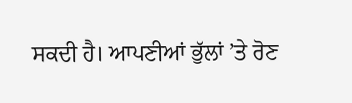ਸਕਦੀ ਹੈ। ਆਪਣੀਆਂ ਭੁੱਲਾਂ ’ਤੇ ਰੋਣ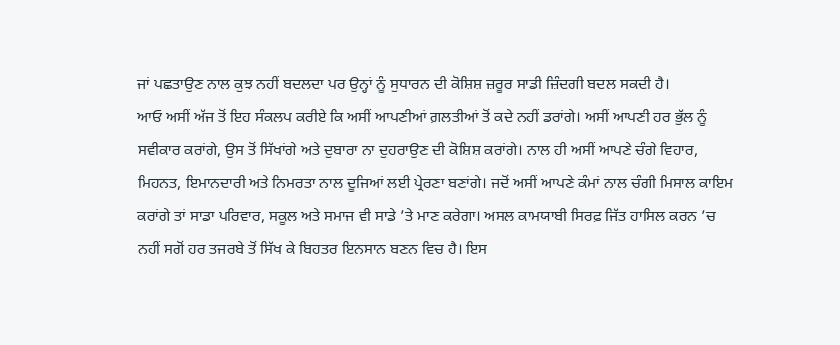ਜਾਂ ਪਛਤਾਉਣ ਨਾਲ ਕੁਝ ਨਹੀਂ ਬਦਲਦਾ ਪਰ ਉਨ੍ਹਾਂ ਨੂੰ ਸੁਧਾਰਨ ਦੀ ਕੋਸ਼ਿਸ਼ ਜ਼ਰੂਰ ਸਾਡੀ ਜ਼ਿੰਦਗੀ ਬਦਲ ਸਕਦੀ ਹੈ।
ਆਓ ਅਸੀਂ ਅੱਜ ਤੋਂ ਇਹ ਸੰਕਲਪ ਕਰੀਏ ਕਿ ਅਸੀਂ ਆਪਣੀਆਂ ਗ਼ਲਤੀਆਂ ਤੋਂ ਕਦੇ ਨਹੀਂ ਡਰਾਂਗੇ। ਅਸੀਂ ਆਪਣੀ ਹਰ ਭੁੱਲ ਨੂੰ ਸਵੀਕਾਰ ਕਰਾਂਗੇ, ਉਸ ਤੋਂ ਸਿੱਖਾਂਗੇ ਅਤੇ ਦੁਬਾਰਾ ਨਾ ਦੁਹਰਾਉਣ ਦੀ ਕੋਸ਼ਿਸ਼ ਕਰਾਂਗੇ। ਨਾਲ ਹੀ ਅਸੀਂ ਆਪਣੇ ਚੰਗੇ ਵਿਹਾਰ, ਮਿਹਨਤ, ਇਮਾਨਦਾਰੀ ਅਤੇ ਨਿਮਰਤਾ ਨਾਲ ਦੂਜਿਆਂ ਲਈ ਪ੍ਰੇਰਣਾ ਬਣਾਂਗੇ। ਜਦੋਂ ਅਸੀਂ ਆਪਣੇ ਕੰਮਾਂ ਨਾਲ ਚੰਗੀ ਮਿਸਾਲ ਕਾਇਮ ਕਰਾਂਗੇ ਤਾਂ ਸਾਡਾ ਪਰਿਵਾਰ, ਸਕੂਲ ਅਤੇ ਸਮਾਜ ਵੀ ਸਾਡੇ ’ਤੇ ਮਾਣ ਕਰੇਗਾ। ਅਸਲ ਕਾਮਯਾਬੀ ਸਿਰਫ਼ ਜਿੱਤ ਹਾਸਿਲ ਕਰਨ ’ਚ ਨਹੀਂ ਸਗੋਂ ਹਰ ਤਜਰਬੇ ਤੋਂ ਸਿੱਖ ਕੇ ਬਿਹਤਰ ਇਨਸਾਨ ਬਣਨ ਵਿਚ ਹੈ। ਇਸ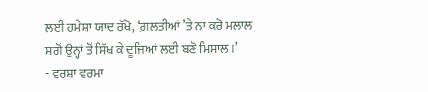ਲਈ ਹਮੇਸ਼ਾ ਯਾਦ ਰੱਖੋ, ‘ਗ਼ਲਤੀਆਂ ’ਤੇ ਨਾ ਕਰੋ ਮਲਾਲ ਸਗੋਂ ਉਨ੍ਹਾਂ ਤੋਂ ਸਿੱਖ ਕੇ ਦੂਜਿਆਂ ਲਈ ਬਣੋ ਮਿਸਾਲ।’
- ਵਰਸ਼ਾ ਵਰਮਾ